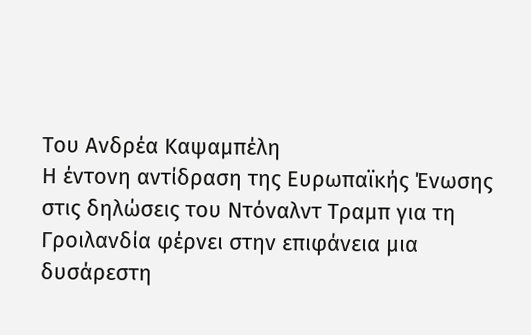Του Ανδρέα Καψαμπέλη
Η έντονη αντίδραση της Ευρωπαϊκής Ένωσης στις δηλώσεις του Ντόναλντ Τραμπ για τη Γροιλανδία φέρνει στην επιφάνεια μια δυσάρεστη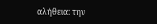αλήθεια: την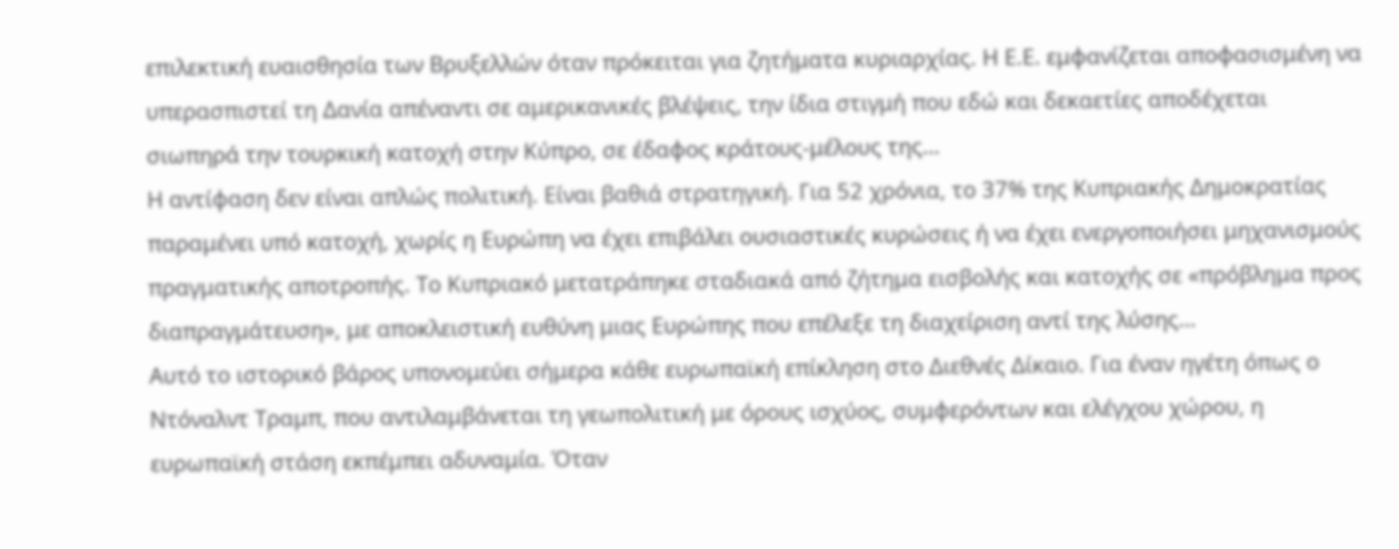επιλεκτική ευαισθησία των Βρυξελλών όταν πρόκειται για ζητήματα κυριαρχίας. Η Ε.Ε. εμφανίζεται αποφασισμένη να υπερασπιστεί τη Δανία απέναντι σε αμερικανικές βλέψεις, την ίδια στιγμή που εδώ και δεκαετίες αποδέχεται σιωπηρά την τουρκική κατοχή στην Κύπρο, σε έδαφος κράτους-μέλους της…
Η αντίφαση δεν είναι απλώς πολιτική. Είναι βαθιά στρατηγική. Για 52 χρόνια, το 37% της Κυπριακής Δημοκρατίας παραμένει υπό κατοχή, χωρίς η Ευρώπη να έχει επιβάλει ουσιαστικές κυρώσεις ή να έχει ενεργοποιήσει μηχανισμούς πραγματικής αποτροπής. Το Κυπριακό μετατράπηκε σταδιακά από ζήτημα εισβολής και κατοχής σε «πρόβλημα προς διαπραγμάτευση», με αποκλειστική ευθύνη μιας Ευρώπης που επέλεξε τη διαχείριση αντί της λύσης…
Αυτό το ιστορικό βάρος υπονομεύει σήμερα κάθε ευρωπαϊκή επίκληση στο Διεθνές Δίκαιο. Για έναν ηγέτη όπως ο Ντόναλντ Τραμπ, που αντιλαμβάνεται τη γεωπολιτική με όρους ισχύος, συμφερόντων και ελέγχου χώρου, η ευρωπαϊκή στάση εκπέμπει αδυναμία. Όταν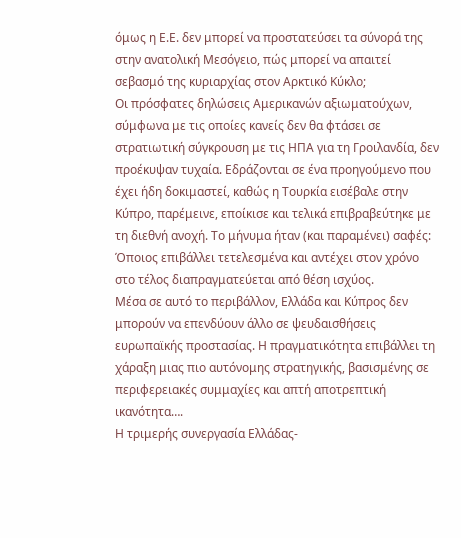όμως η Ε.Ε. δεν μπορεί να προστατεύσει τα σύνορά της στην ανατολική Μεσόγειο, πώς μπορεί να απαιτεί σεβασμό της κυριαρχίας στον Αρκτικό Κύκλο;
Οι πρόσφατες δηλώσεις Αμερικανών αξιωματούχων, σύμφωνα με τις οποίες κανείς δεν θα φτάσει σε στρατιωτική σύγκρουση με τις ΗΠΑ για τη Γροιλανδία, δεν προέκυψαν τυχαία. Εδράζονται σε ένα προηγούμενο που έχει ήδη δοκιμαστεί, καθώς η Τουρκία εισέβαλε στην Κύπρο, παρέμεινε, εποίκισε και τελικά επιβραβεύτηκε με τη διεθνή ανοχή. Το μήνυμα ήταν (και παραμένει) σαφές: Όποιος επιβάλλει τετελεσμένα και αντέχει στον χρόνο στο τέλος διαπραγματεύεται από θέση ισχύος.
Μέσα σε αυτό το περιβάλλον, Ελλάδα και Κύπρος δεν μπορούν να επενδύουν άλλο σε ψευδαισθήσεις ευρωπαϊκής προστασίας. Η πραγματικότητα επιβάλλει τη χάραξη μιας πιο αυτόνομης στρατηγικής, βασισμένης σε περιφερειακές συμμαχίες και απτή αποτρεπτική ικανότητα….
Η τριμερής συνεργασία Ελλάδας-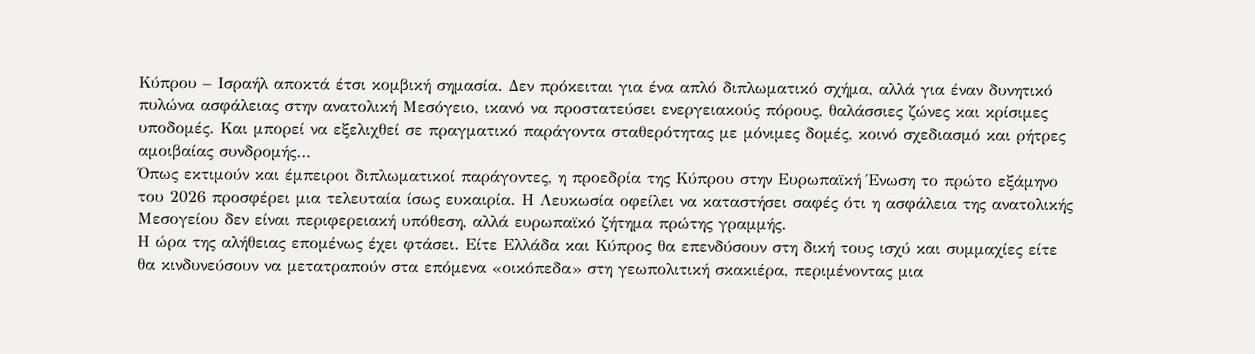Κύπρου – Ισραήλ αποκτά έτσι κομβική σημασία. Δεν πρόκειται για ένα απλό διπλωματικό σχήμα, αλλά για έναν δυνητικό πυλώνα ασφάλειας στην ανατολική Μεσόγειο, ικανό να προστατεύσει ενεργειακούς πόρους, θαλάσσιες ζώνες και κρίσιμες υποδομές. Και μπορεί να εξελιχθεί σε πραγματικό παράγοντα σταθερότητας με μόνιμες δομές, κοινό σχεδιασμό και ρήτρες αμοιβαίας συνδρομής…
Όπως εκτιμούν και έμπειροι διπλωματικοί παράγοντες, η προεδρία της Κύπρου στην Ευρωπαϊκή Ένωση το πρώτο εξάμηνο του 2026 προσφέρει μια τελευταία ίσως ευκαιρία. Η Λευκωσία οφείλει να καταστήσει σαφές ότι η ασφάλεια της ανατολικής Μεσογείου δεν είναι περιφερειακή υπόθεση, αλλά ευρωπαϊκό ζήτημα πρώτης γραμμής.
Η ώρα της αλήθειας επομένως έχει φτάσει. Είτε Ελλάδα και Κύπρος θα επενδύσουν στη δική τους ισχύ και συμμαχίες είτε θα κινδυνεύσουν να μετατραπούν στα επόμενα «οικόπεδα» στη γεωπολιτική σκακιέρα, περιμένοντας μια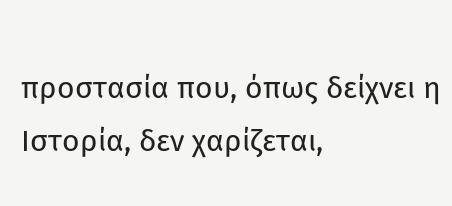προστασία που, όπως δείχνει η Ιστορία, δεν χαρίζεται,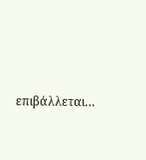επιβάλλεται…